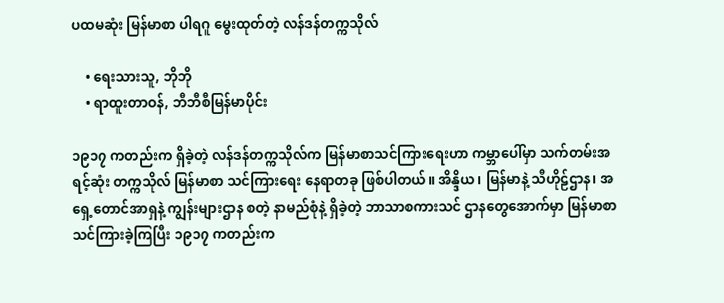ပထမဆုံး မြန်မာစာ ပါရဂူ မွေးထုတ်တဲ့ လန်ဒန်တက္ကသိုလ်

    • ရေးသားသူ, ဘိုဘို
    • ရာထူးတာဝန်, ဘီဘီစီမြန်မာပိုင်း

၁၉၁၇ ကတည်းက ရှိခဲ့တဲ့ လန်ဒန်တက္ကသိုလ်က မြန်မာစာသင်ကြားရေးဟာ ကမ္ဘာပေါ်မှာ သက်တမ်းအရင့်ဆုံး တက္ကသိုလ် မြန်မာစာ သင်ကြားရေး နေရာတခု ဖြစ်ပါတယ်။ အိန္ဒိယ၊ မြန်မာနဲ့ သီဟိုဠ်ဌာန၊ အရှေ့တောင်အာရှနဲ့ ကျွန်းများဌာန စတဲ့ နာမည်စုံနဲ့ ရှိခဲ့တဲ့ ဘာသာစကားသင် ဌာနတွေအောက်မှာ မြန်မာစာ သင်ကြားခဲ့ကြပြီး ၁၉၁၇ ကတည်းက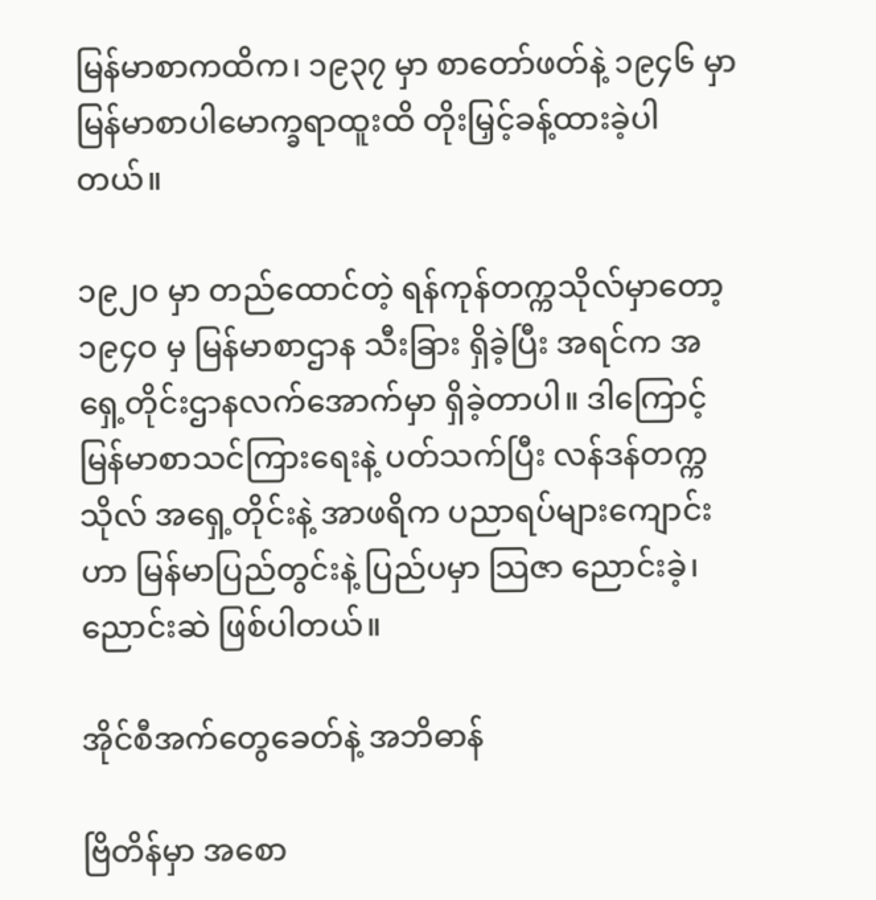မြန်မာစာကထိက၊ ၁၉၃၇ မှာ စာတော်ဖတ်နဲ့ ၁၉၄၆ မှာ မြန်မာစာပါမောက္ခရာထူးထိ တိုးမြှင့်ခန့်ထားခဲ့ပါတယ်။

၁၉၂ဝ မှာ တည်ထောင်တဲ့ ရန်ကုန်တက္ကသိုလ်မှာတော့ ၁၉၄ဝ မှ မြန်မာစာဌာန သီးခြား ရှိခဲ့ပြီး အရင်က အရှေ့တိုင်းဌာနလက်အောက်မှာ ရှိခဲ့တာပါ။ ဒါကြောင့် မြန်မာစာသင်ကြားရေးနဲ့ ပတ်သက်ပြီး လန်ဒန်တက္ကသိုလ် အရှေ့တိုင်းနဲ့ အာဖရိက ပညာရပ်များကျောင်းဟာ မြန်မာပြည်တွင်းနဲ့ ပြည်ပမှာ သြဇာ ညောင်းခဲ့၊ ညောင်းဆဲ ဖြစ်ပါတယ်။

အိုင်စီအက်တွေခေတ်နဲ့ အဘိဓာန်

ဗြိတိန်မှာ အစော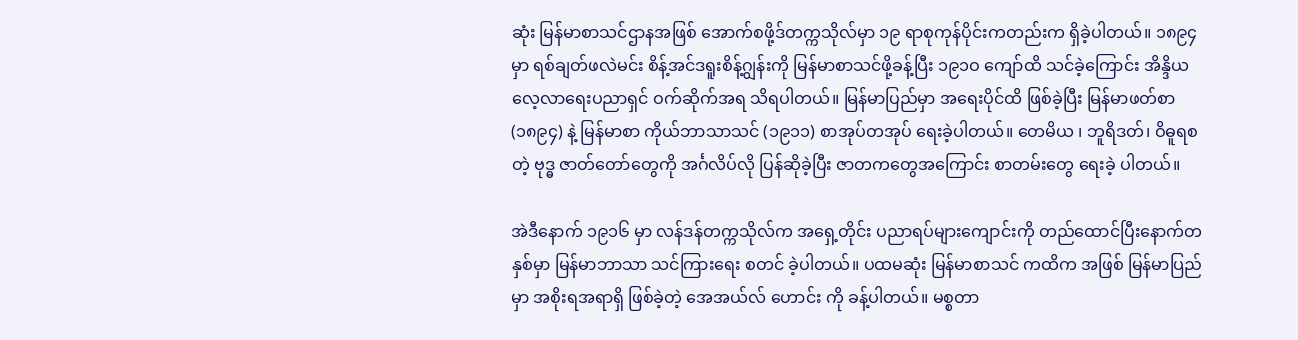ဆုံး မြန်မာစာသင်ဌာနအဖြစ် အောက်စဖို့ဒ်တက္ကသိုလ်မှာ ၁၉ ရာစုကုန်ပိုင်းကတည်းက ရှိခဲ့ပါတယ်။ ၁၈၉၄ မှာ ရစ်ချတ်ဖလဲမင်း စိန့်အင်ဒရူးစိန့်ဂျွန်းကို မြန်မာစာသင်ဖို့ခန့်ပြီး ၁၉၁ဝ ကျော်ထိ သင်ခဲ့ကြောင်း အိန္ဒိယလေ့လာရေးပညာရှင် ဝက်ဆိုက်အရ သိရပါတယ်။ မြန်မာပြည်မှာ အရေးပိုင်ထိ ဖြစ်ခဲ့ပြီး မြန်မာဖတ်စာ (၁၈၉၄) နဲ့ မြန်မာစာ ကိုယ်ဘာသာသင် (၁၉၁၁) စာအုပ်တအုပ် ရေးခဲ့ပါတယ်။ တေမိယ ၊ ဘူရိဒတ်၊ ဝိဓူရစတဲ့ ဗုဒ္ဓ ဇာတ်တော်တွေကို အင်္ဂလိပ်လို ပြန်ဆိုခဲ့ပြီး ဇာတကတွေအကြောင်း စာတမ်းတွေ ရေးခဲ့ ပါတယ်။

အဲဒီနောက် ၁၉၁၆ မှာ လန်ဒန်တက္ကသိုလ်က အရှေ့တိုင်း ပညာရပ်များကျောင်းကို တည်ထောင်ပြီးနောက်တနှစ်မှာ မြန်မာဘာသာ သင်ကြားရေး စတင် ခဲ့ပါတယ်။ ပထမဆုံး မြန်မာစာသင် ကထိက အဖြစ် မြန်မာပြည်မှာ အစိုးရအရာရှိ ဖြစ်ခဲ့တဲ့ အေအယ်လ် ဟောင်း ကို ခန့်ပါတယ်။ မစ္စတာ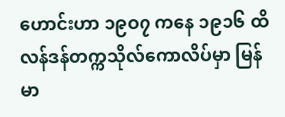ဟောင်းဟာ ၁၉ဝ၇ ကနေ ၁၉၁၆ ထိ လန်ဒန်တက္ကသိုလ်ကောလိပ်မှာ မြန်မာ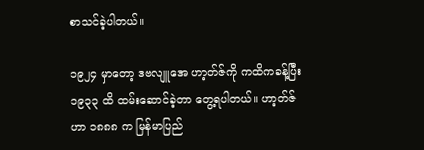စာသင်ခဲ့ပါတယ်။

၁၉၂၄ မှာတော့ ဒဗလျူအေ ဟာ့တ်ဇ်ကို ကထိကခန့်ပြီး ၁၉၃၃ ထိ ထမ်းဆောင်ခဲ့တာ တွေ့ရပါတယ်။ ဟာ့တ်ဇ်ဟာ ၁၈၈၈ က မြန်မာပြည်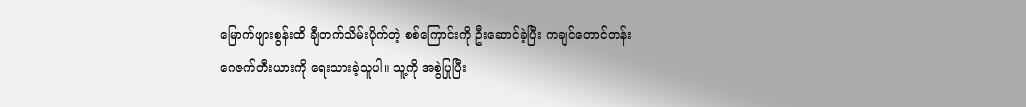မြောက်ဖျားစွန်းထိ ချီတက်သိမ်းပိုက်တဲ့ စစ်ကြောင်းကို ဦးဆောင်ခဲ့ပြီး ကချင်တောင်တန်း ဂေဇက်တီးယားကို ရေးသားခဲ့သူပါ။ သူ့ကို အစွဲပြုပြီး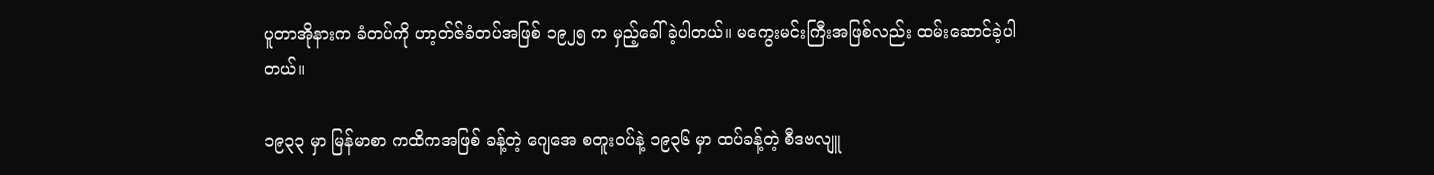ပူတာအိုနားက ခံတပ်ကို ဟာ့တ်ဇ်ခံတပ်အဖြစ် ၁၉၂၅ က မှည့်ခေါ်ခဲ့ပါတယ်။ မကွေးမင်းကြီးအဖြစ်လည်း ထမ်းဆောင်ခဲ့ပါတယ်။

၁၉၃၃ မှာ မြန်မာစာ ကထိကအဖြစ် ခန့်တဲ့ ဂျေအေ စတူးဝပ်နဲ့ ၁၉၃၆ မှာ ထပ်ခန့်တဲ့ စီဒဗလျူ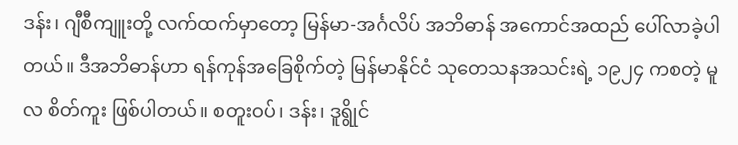ဒန်း၊ ဂျီစီကျူးတို့ လက်ထက်မှာတော့ မြန်မာ-အင်္ဂလိပ် အဘိဓာန် အကောင်အထည် ပေါ်လာခဲ့ပါတယ်။ ဒီအဘိဓာန်ဟာ ရန်ကုန်အခြေစိုက်တဲ့ မြန်မာနိုင်ငံ သုတေသနအသင်းရဲ့ ၁၉၂၄ ကစတဲ့ မူလ စိတ်ကူး ဖြစ်ပါတယ်။ စတူးဝပ်၊ ဒန်း၊ ဒူရွိုင်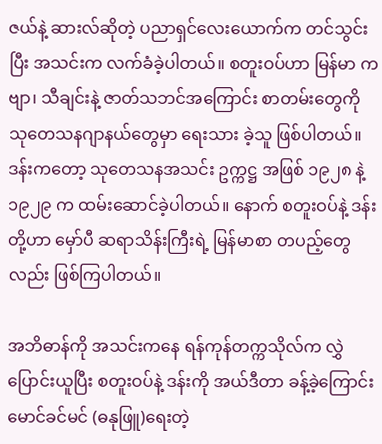ဇယ်နဲ့ ဆားလ်ဆိုတဲ့ ပညာရှင်လေးယောက်က တင်သွင်းပြီး အသင်းက လက်ခံခဲ့ပါတယ်။ စတူးဝပ်ဟာ မြန်မာ ကဗျာ၊ သီချင်းနဲ့ ဇာတ်သဘင်အကြောင်း စာတမ်းတွေကို သုတေသနဂျာနယ်တွေမှာ ရေးသား ခဲ့သူ ဖြစ်ပါတယ်။ ဒန်းကတော့ သုတေသနအသင်း ဥက္ကဋ္ဌ အဖြစ် ၁၉၂၈ နဲ့ ၁၉၂၉ က ထမ်းဆောင်ခဲ့ပါတယ်။ နောက် စတူးဝပ်နဲ့ ဒန်းတို့ဟာ မှော်ပီ ဆရာသိန်းကြီးရဲ့ မြန်မာစာ တပည့်တွေလည်း ဖြစ်ကြပါတယ်။

အဘိဓာန်ကို အသင်းကနေ ရန်ကုန်တက္ကသိုလ်က လွှဲပြောင်းယူပြီး စတူးဝပ်နဲ့ ဒန်းကို အယ်ဒီတာ ခန့်ခဲ့ကြောင်း မောင်ခင်မင် (ဓနုဖြူ)ရေးတဲ့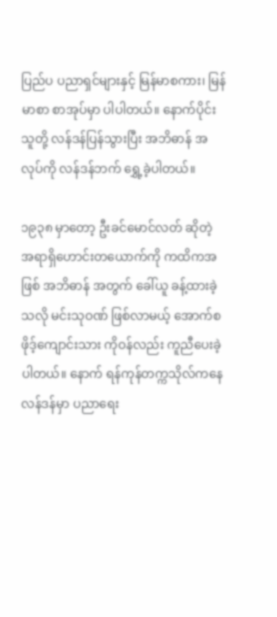ပြည်ပ ပညာရှင်များနှင့် မြန်မာစကား၊ မြန်မာစာ စာအုပ်မှာ ပါပါတယ်။ နောက်ပိုင်း သူတို့ လန်ဒန်ပြန်သွားပြီး အဘိဓာန် အလုပ်ကို လန်ဒန်ဘက် ရွှေ့ခဲ့ပါတယ်။

၁၉၃၈ မှာတော့ ဦးခင်မောင်လတ် ဆိုတဲ့ အရာရှိဟောင်းတယောက်ကို ကထိကအဖြစ် အဘိဓာန် အတွက် ခေါ်ယူ ခန့်ထားခဲ့သလို မင်းသုဝဏ် ဖြစ်လာမယ့် အောက်စဖိုဒ့်ကျောင်းသား ကိုဝန်လည်း ကူညီပေးခဲ့ပါတယ်။ နောက် ရန်ကုန်တက္ကသိုလ်ကနေ လန်ဒန်မှာ ပညာရေး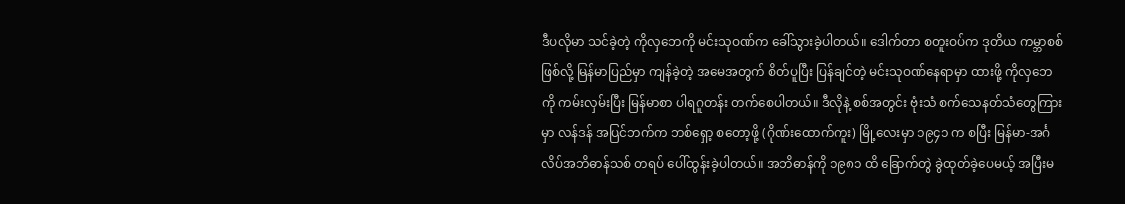ဒီပလိုမာ သင်ခဲ့တဲ့ ကိုလှဘေကို မင်းသုဝဏ်က ခေါ်သွားခဲ့ပါတယ်။ ဒေါက်တာ စတူးဝပ်က ဒုတိယ ကမ္ဘာစစ်ဖြစ်လို့ မြန်မာပြည်မှာ ကျန်ခဲ့တဲ့ အမေအတွက် စိတ်ပူပြီး ပြန်ချင်တဲ့ မင်းသုဝဏ်နေရာမှာ ထားဖို့ ကိုလှဘေကို ကမ်းလှမ်းပြီး မြန်မာစာ ပါရဂူတန်း တက်စေပါတယ်။ ဒီလိုနဲ့ စစ်အတွင်း ဗုံးသံ စက်သေနတ်သံတွေကြားမှာ လန်ဒန် အပြင်ဘက်က ဘစ်ရှော့ စတော့ဖို့ (ဂိုဏ်းထောက်ကူး) မြို့လေးမှာ ၁၉၄၁ က စပြီး မြန်မာ-အင်္ဂလိပ်အဘိဓာန်သစ် တရပ် ပေါ်ထွန်းခဲ့ပါတယ်။ အဘိဓာန်ကို ၁၉၈၁ ထိ ခြောက်တွဲ ခွဲထုတ်ခဲ့ပေမယ့် အပြီးမ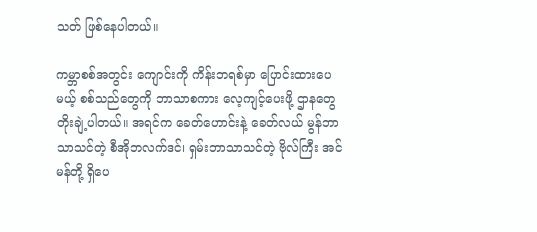သတ် ဖြစ်နေပါတယ်။

ကမ္ဘာစစ်အတွင်း ကျောင်းကို ကိန်းဘရစ်မှာ ပြောင်းထားပေမယ့် စစ်သည်တွေကို ဘာသာစကား လေ့ကျင့်ပေးဖို့ ဌာနတွေ တိုးချဲ့ပါတယ်။ အရင်က ခေတ်ဟောင်းနဲ့ ခေတ်လယ် မွန်ဘာသာသင်တဲ့ စီအိုဘလက်ဒင်၊ ရှမ်းဘာသာသင်တဲ့ ဗိုလ်ကြီး အင်မန်တို့ ရှိပေ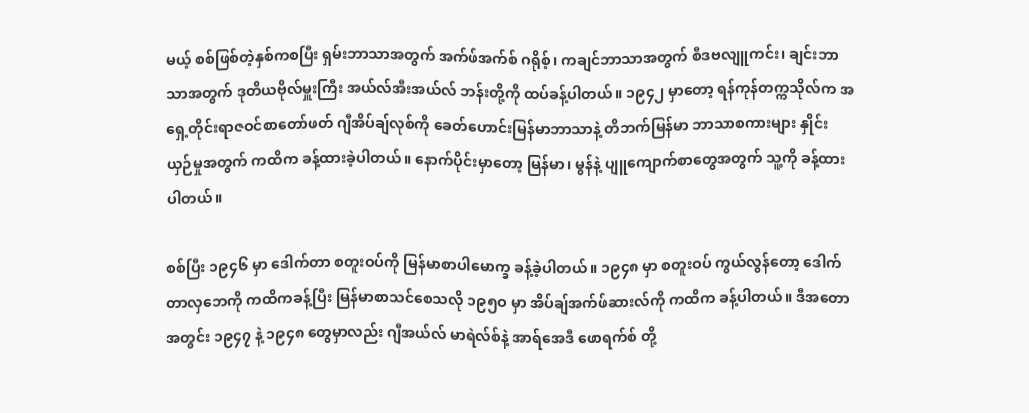မယ့် စစ်ဖြစ်တဲ့နှစ်ကစပြီး ရှမ်းဘာသာအတွက် အက်ဖ်အက်စ် ဂရိုစ့်၊ ကချင်ဘာသာအတွက် စီဒဗလျူကင်း၊ ချင်းဘာသာအတွက် ဒုတိယဗိုလ်မှူးကြီး အယ်လ်အီးအယ်လ် ဘန်းတို့ကို ထပ်ခန့်ပါတယ်။ ၁၉၄၂ မှာတော့ ရန်ကုန်တက္ကသိုလ်က အရှေ့တိုင်းရာဇဝင်စာတော်ဖတ် ဂျီအိပ်ချ်လုစ်ကို ခေတ်ဟောင်းမြန်မာဘာသာနဲ့ တိဘက်မြန်မာ ဘာသာစကားများ နှိုင်းယှဉ်မှုအတွက် ကထိက ခန့်ထားခဲ့ပါတယ်။ နောက်ပိုင်းမှာတော့ မြန်မာ၊ မွန်နဲ့ ပျူကျောက်စာတွေအတွက် သူ့ကို ခန့်ထားပါတယ်။

စစ်ပြီး ၁၉၄၆ မှာ ဒေါက်တာ စတူးဝပ်ကို မြန်မာစာပါမောက္ခ ခန့်ခဲ့ပါတယ်။ ၁၉၄၈ မှာ စတူးဝပ် ကွယ်လွန်တော့ ဒေါက်တာလှဘေကို ကထိကခန့်ပြီး မြန်မာစာသင်စေသလို ၁၉၅ဝ မှာ အိပ်ချ်အက်ဖ်ဆားလ်ကို ကထိက ခန့်ပါတယ်။ ဒီအတောအတွင်း ၁၉၄၇ နဲ့ ၁၉၄၈ တွေမှာလည်း ဂျီအယ်လ် မာရဲလ်စ်နဲ့ အာရ်အေဒီ ဖောရက်စ် တို့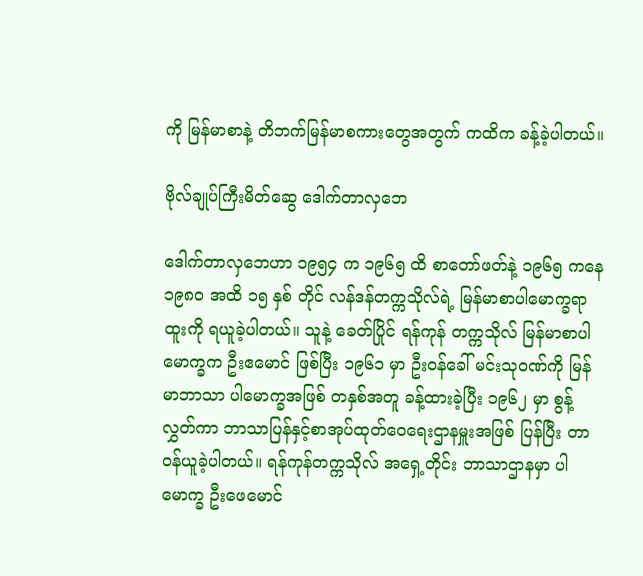ကို မြန်မာစာနဲ့ တိဘက်မြန်မာစကားတွေအတွက် ကထိက ခန့်ခဲ့ပါတယ်။

ဗိုလ်ချုပ်ကြီးမိတ်ဆွေ ဒေါက်တာလှဘေ

ဒေါက်တာလှဘေဟာ ၁၉၅၄ က ၁၉၆၅ ထိ စာတော်ဖတ်နဲ့ ၁၉၆၅ ကနေ ၁၉၈ဝ အထိ ၁၅ နှစ် တိုင် လန်ဒန်တက္ကသိုလ်ရဲ့ မြန်မာစာပါမောက္ခရာထူးကို ရယူခဲ့ပါတယ်။ သူနဲ့ ခေတ်ပြိုင် ရန်ကုန် တက္ကသိုလ် မြန်မာစာပါမောက္ခက ဦးဧမောင် ဖြစ်ပြီး ၁၉၆၁ မှာ ဦးဝန်ခေါ် မင်းသုဝဏ်ကို မြန်မာဘာသာ ပါမောက္ခအဖြစ် တနှစ်အတူ ခန့်ထားခဲ့ပြီး ၁၉၆၂ မှာ စွန့်လွှတ်ကာ ဘာသာပြန်နှင့်စာအုပ်ထုတ်ဝေရေးဌာနမှူးအဖြစ် ပြန်ပြီး တာဝန်ယူခဲ့ပါတယ်။ ရန်ကုန်တက္ကသိုလ် အရှေ့တိုင်း ဘာသာဌာနမှာ ပါမောက္ခ ဦးဖေမောင်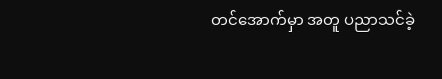တင်အောက်မှာ အတူ ပညာသင်ခဲ့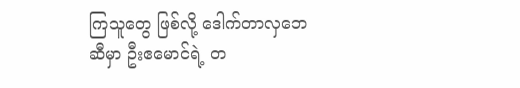ကြသူတွေ ဖြစ်လို့ ဒေါက်တာလှဘေဆီမှာ ဦးဧမောင်ရဲ့ တ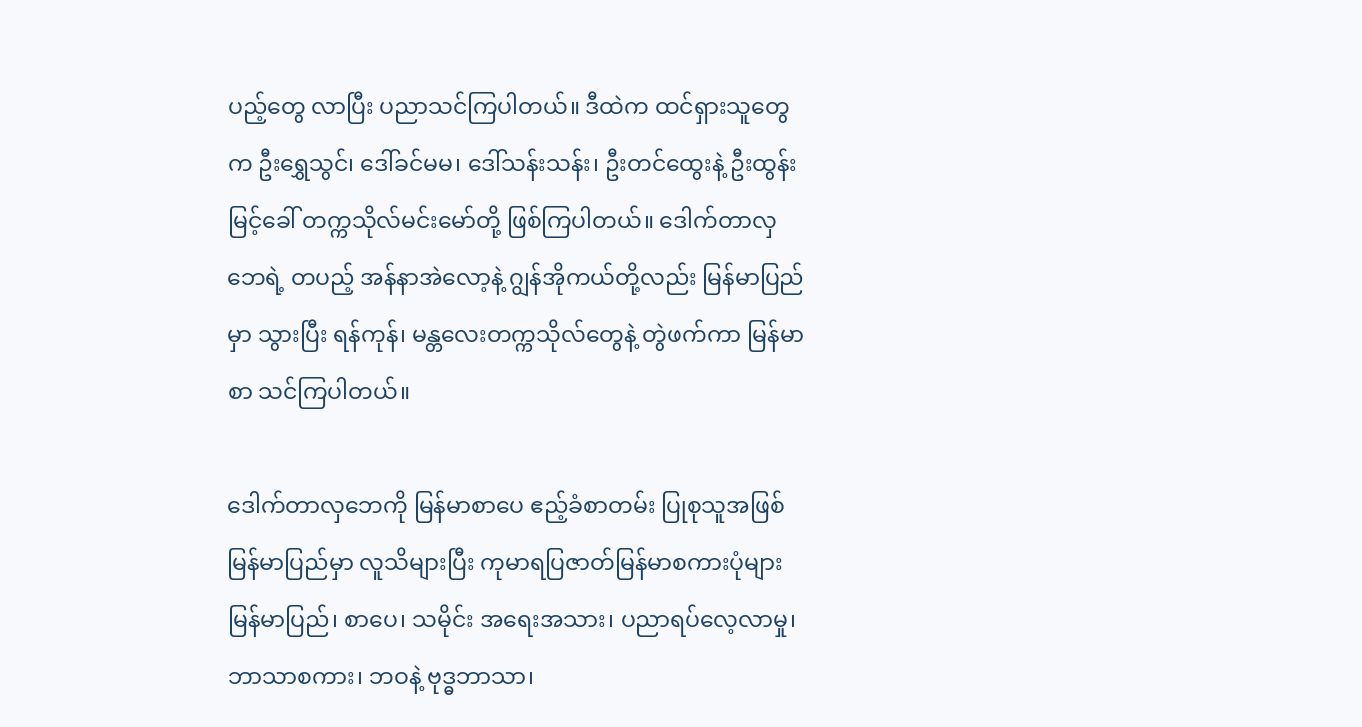ပည့်တွေ လာပြီး ပညာသင်ကြပါတယ်။ ဒီထဲက ထင်ရှားသူတွေက ဦးရွှေသွင်၊ ဒေါ်ခင်မမ၊ ဒေါ်သန်းသန်း၊ ဦးတင်ထွေးနဲ့ ဦးထွန်းမြင့်ခေါ် တက္ကသိုလ်မင်းမော်တို့ ဖြစ်ကြပါတယ်။ ဒေါက်တာလှဘေရဲ့ တပည့် အန်နာအဲလော့နဲ့ ဂျွန်အိုကယ်တို့လည်း မြန်မာပြည်မှာ သွားပြီး ရန်ကုန်၊ မန္တလေးတက္ကသိုလ်တွေနဲ့ တွဲဖက်ကာ မြန်မာစာ သင်ကြပါတယ်။

ဒေါက်တာလှဘေကို မြန်မာစာပေ ဧည့်ခံစာတမ်း ပြုစုသူအဖြစ် မြန်မာပြည်မှာ လူသိများပြီး ကုမာရပြဇာတ်မြန်မာစကားပုံများ မြန်မာပြည်၊ စာပေ၊ သမိုင်း အရေးအသား၊ ပညာရပ်လေ့လာမှု၊ ဘာသာစကား၊ ဘဝနဲ့ ဗုဒ္ဓဘာသာ၊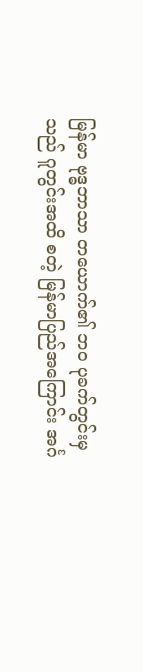မြန်မာ ဗုဒ္ဓဘာသာ တယောက်၏ ဘဝ ပုခက်တွင်းမှသည် ဂူတွင်းအထိ စတဲ့ မြန်မာပြည်အကြောင်း အင်္ဂ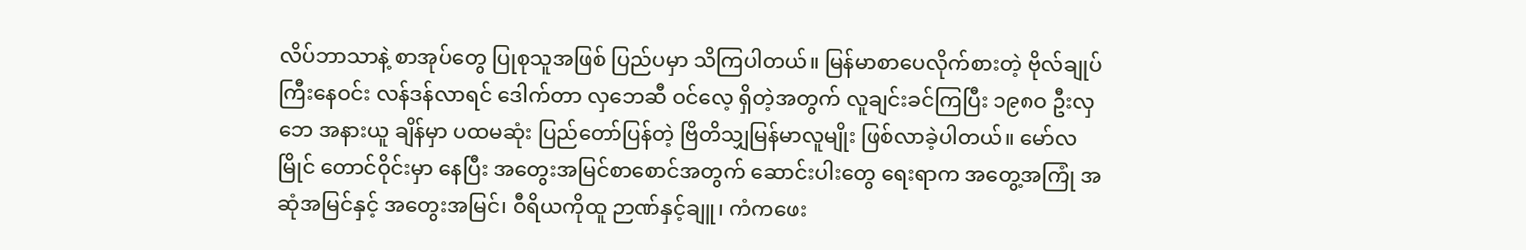လိပ်ဘာသာနဲ့ စာအုပ်တွေ ပြုစုသူအဖြစ် ပြည်ပမှာ သိကြပါတယ်။ မြန်မာစာပေလိုက်စားတဲ့ ဗိုလ်ချုပ်ကြီးနေဝင်း လန်ဒန်လာရင် ဒေါက်တာ လှဘေဆီ ဝင်လေ့ ရှိတဲ့အတွက် လူချင်းခင်ကြပြီး ၁၉၈ဝ ဦးလှဘေ အနားယူ ချိန်မှာ ပထမဆုံး ပြည်တော်ပြန်တဲ့ ဗြိတိသျှမြန်မာလူမျိုး ဖြစ်လာခဲ့ပါတယ်။ မော်လမြိုင် တောင်ဝိုင်းမှာ နေပြီး အတွေးအမြင်စာစောင်အတွက် ဆောင်းပါးတွေ ရေးရာက အတွေ့အကြုံ အဆုံအမြင်နှင့် အတွေးအမြင်၊ ဝီရိယကိုထူ ဉာဏ်နှင့်ချူ၊ ကံကဖေး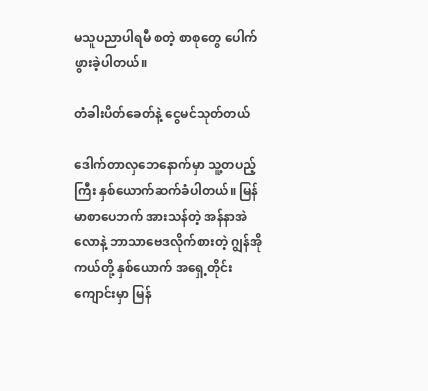မသူပညာပါရမီ စတဲ့ စာစုတွေ ပေါက်ဖွားခဲ့ပါတယ်။

တံခါးပိတ်ခေတ်နဲ့ ငွေမင်သုတ်တယ်

ဒေါက်တာလှဘေနောက်မှာ သူ့တပည့်ကြီး နှစ်ယောက်ဆက်ခံပါတယ်။ မြန်မာစာပေဘက် အားသန်တဲ့ အန်နာအဲလောနဲ့ ဘာသာဗေဒလိုက်စားတဲ့ ဂျွန်အိုကယ်တို့ နှစ်ယောက် အရှေ့တိုင်းကျောင်းမှာ မြန်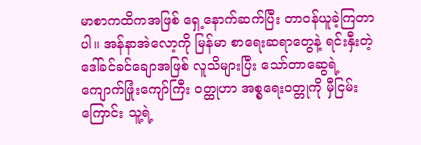မာစာကထိကအဖြစ် ရှေ့နောက်ဆက်ပြီး တာဝန်ယူခဲ့ကြတာပါ။ အန်နာအဲလော့ကို မြန်မာ စာရေးဆရာတွေနဲ့ ရင်းနှီးတဲ့ ဒေါ်ခင်ခင်ချောအဖြစ် လူသိများပြီး သော်တာဆွေရဲ့ ကျောက်ဖြုံးကျော်ကြီး ဝတ္ထုဟာ အစ္စရေးဝတ္တုကို မှီငြမ်းကြောင်း သူ့ရဲ့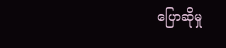ပြောဆိုမှု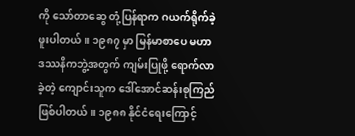ကို သော်တာဆွေ တုံ့ပြန်ရာက ဂယက်ရိုက်ခဲ့ဖူးပါတယ်။ ၁၉၈၇ မှာ မြန်မာစာပေ မဟာဒဿနိကဘွဲ့အတွက် ကျမ်းပြုဖို့ ရောက်လာခဲ့တဲ့ ကျောင်းသူက ဒေါ်အောင်ဆန်းစုကြည် ဖြစ်ပါတယ်။ ၁၉၈၈ နိုင်ငံရေးကြောင့်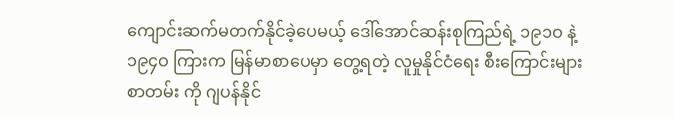ကျောင်းဆက်မတက်နိုင်ခဲ့ပေမယ့် ဒေါ်အောင်ဆန်းစုကြည်ရဲ့ ၁၉၁ဝ နဲ့ ၁၉၄ဝ ကြားက မြန်မာစာပေမှာ တွေ့ရတဲ့ လူမှုနိုင်ငံရေး စီးကြောင်းများ စာတမ်း ကို ဂျပန်နိုင်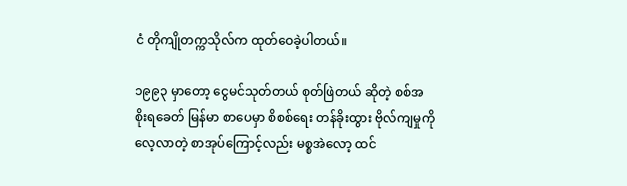ငံ တိုကျိုတက္ကသိုလ်က ထုတ်ဝေခဲ့ပါတယ်။

၁၉၉၃ မှာတော့ ငွေမင်သုတ်တယ် စုတ်ဖြဲတယ် ဆိုတဲ့ စစ်အစိုးရခေတ် မြန်မာ စာပေမှာ စိစစ်ရေး တန်ခိုးထွား ဗိုလ်ကျမှုကို လေ့လာတဲ့ စာအုပ်ကြောင့်လည်း မစ္စအဲလော့ ထင်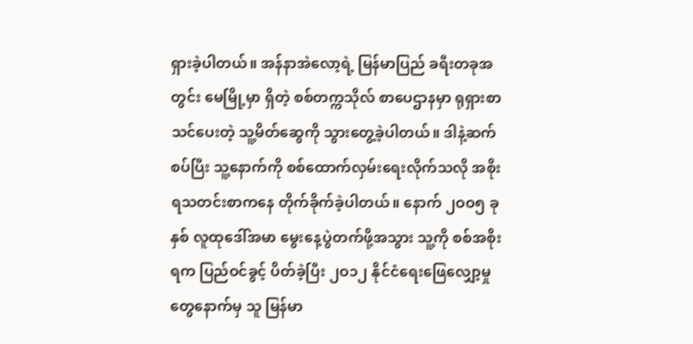ရှားခဲ့ပါတယ်။ အန်နာအဲလော့ရဲ့ မြန်မာပြည် ခရီးတခုအတွင်း မေမြို့မှာ ရှိတဲ့ စစ်တက္ကသိုလ် စာပေဌာနမှာ ရုရှားစာ သင်ပေးတဲ့ သူ့မိတ်ဆွေကို သွားတွေ့ခဲ့ပါတယ်။ ဒါနဲ့ဆက်စပ်ပြီး သူ့နောက်ကို စစ်ထောက်လှမ်းရေးလိုက်သလို အစိုးရသတင်းစာကနေ တိုက်ခိုက်ခဲ့ပါတယ်။ နောက် ၂ဝဝ၅ ခုနှစ် လူထုဒေါ်အမာ မွေးနေ့ပွဲတက်ဖို့အသွား သူ့ကို စစ်အစိုးရက ပြည်ဝင်ခွင့် ပိတ်ခဲ့ပြီး ၂ဝ၁၂ နိုင်ငံရေးဖြေလျှော့မှုတွေနောက်မှ သူ မြန်မာ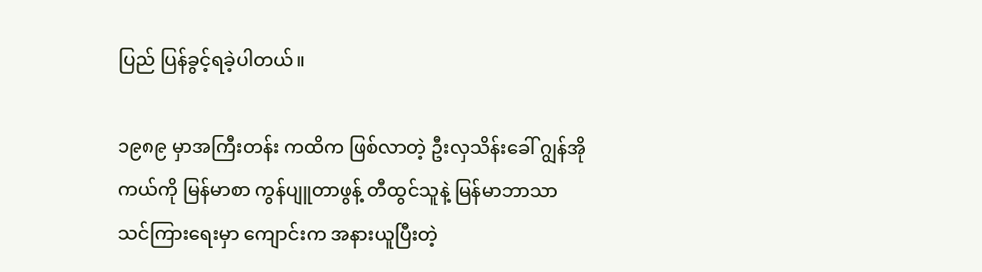ပြည် ပြန်ခွင့်ရခဲ့ပါတယ်။

၁၉၈၉ မှာအကြီးတန်း ကထိက ဖြစ်လာတဲ့ ဦးလှသိန်းခေါ် ဂျွန်အိုကယ်ကို မြန်မာစာ ကွန်ပျူတာဖွန့် တီထွင်သူနဲ့ မြန်မာဘာသာ သင်ကြားရေးမှာ ကျောင်းက အနားယူပြီးတဲ့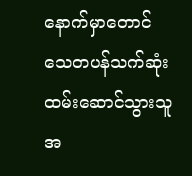နောက်မှာတောင် သေတပန်သက်ဆုံး ထမ်းဆောင်သွားသူအ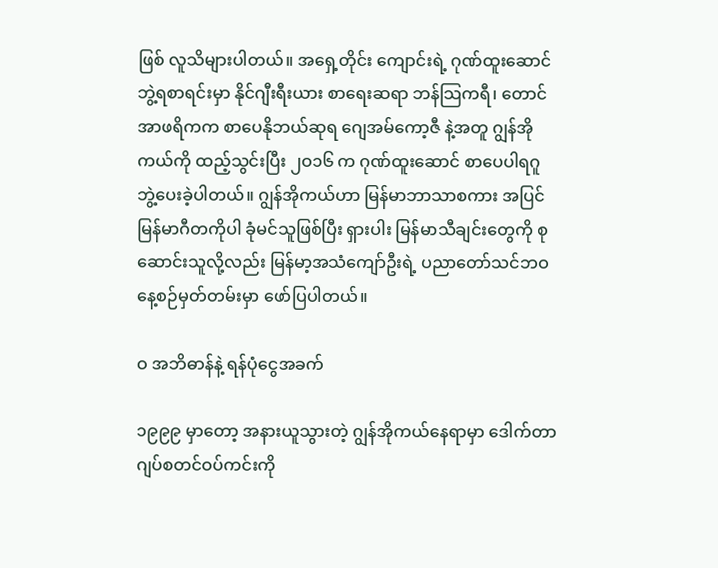ဖြစ် လူသိများပါတယ်။ အရှေ့တိုင်း ကျောင်းရဲ့ ဂုဏ်ထူးဆောင် ဘွဲ့ရစာရင်းမှာ နိုင်ဂျီးရီးယား စာရေးဆရာ ဘန်သြကရီ၊ တောင်အာဖရိကက စာပေနိုဘယ်ဆုရ ဂျေအမ်ကော့ဇီ နဲ့အတူ ဂျွန်အိုကယ်ကို ထည့်သွင်းပြီး ၂ဝ၁၆ က ဂုဏ်ထူးဆောင် စာပေပါရဂူဘွဲ့ပေးခဲ့ပါတယ်။ ဂျွန်အိုကယ်ဟာ မြန်မာဘာသာစကား အပြင် မြန်မာဂီတကိုပါ ခုံမင်သူဖြစ်ပြီး ရှားပါး မြန်မာသီချင်းတွေကို စုဆောင်းသူလို့လည်း မြန်မာ့အသံကျော်ဦးရဲ့ ပညာတော်သင်ဘဝ နေ့စဉ်မှတ်တမ်းမှာ ဖော်ပြပါတယ်။

ဝ အဘိဓာန်နဲ့ ရန်ပုံငွေအခက်

၁၉၉၉ မှာတော့ အနားယူသွားတဲ့ ဂျွန်အိုကယ်နေရာမှာ ဒေါက်တာ ဂျပ်စတင်ဝပ်ကင်းကို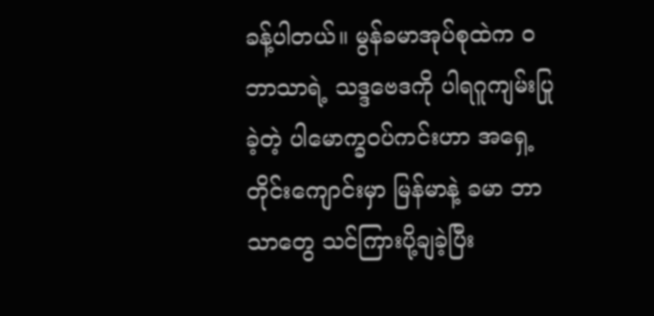ခန့်ပါတယ်။ မွန်ခမာအုပ်စုထဲက ဝ ဘာသာရဲ့ သဒ္ဒဗေဒကို ပါရဂူကျမ်းပြုခဲ့တဲ့ ပါမောက္ခဝပ်ကင်းဟာ အရှေ့တိုင်းကျောင်းမှာ မြန်မာနဲ့ ခမာ ဘာသာတွေ သင်ကြားပို့ချခဲ့ပြီး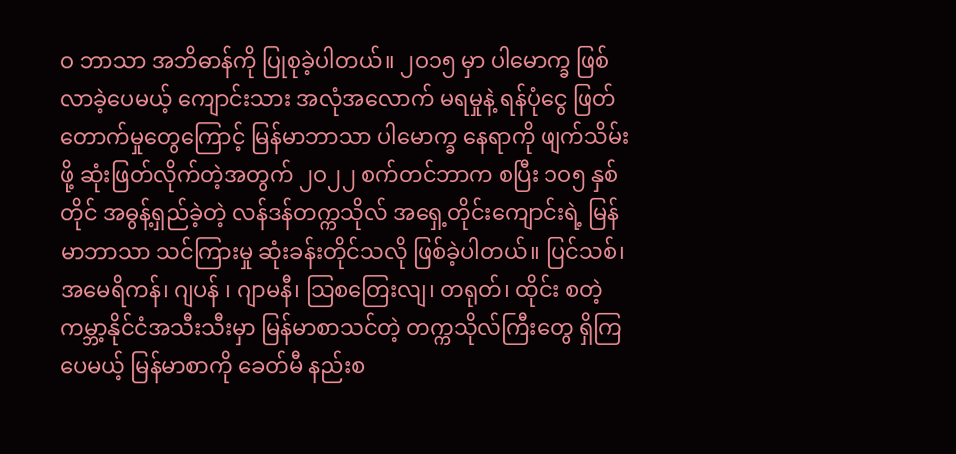ဝ ဘာသာ အဘိဓာန်ကို ပြုစုခဲ့ပါတယ်။ ၂ဝ၁၅ မှာ ပါမောက္ခ ဖြစ်လာခဲ့ပေမယ့် ကျောင်းသား အလုံအလောက် မရမှုနဲ့ ရန်ပုံငွေ ဖြတ်တောက်မှုတွေကြောင့် မြန်မာဘာသာ ပါမောက္ခ နေရာကို ဖျက်သိမ်းဖို့ ဆုံးဖြတ်လိုက်တဲ့အတွက် ၂ဝ၂၂ စက်တင်ဘာက စပြီး ၁ဝ၅ နှစ်တိုင် အဓွန့်ရှည်ခဲ့တဲ့ လန်ဒန်တက္ကသိုလ် အရှေ့တိုင်းကျောင်းရဲ့ မြန်မာဘာသာ သင်ကြားမှု ဆုံးခန်းတိုင်သလို ဖြစ်ခဲ့ပါတယ်။ ပြင်သစ်၊ အမေရိကန်၊ ဂျပန် ၊ ဂျာမနီ၊ သြစတြေးလျ၊ တရုတ်၊ ထိုင်း စတဲ့ ကမ္ဘာ့နိုင်ငံအသီးသီးမှာ မြန်မာစာသင်တဲ့ တက္ကသိုလ်ကြီးတွေ ရှိကြပေမယ့် မြန်မာစာကို ခေတ်မီ နည်းစ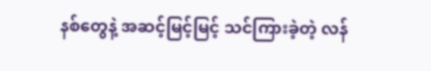နစ်တွေနဲ့ အဆင့်မြင့်မြင့် သင်ကြားခဲ့တဲ့ လန်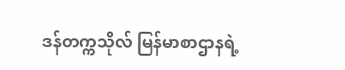ဒန်တက္ကသိုလ် မြန်မာစာဌာနရဲ့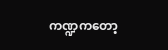ကဏ္ဍကတော့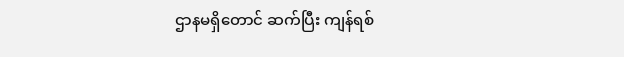ဌာနမရှိတောင် ဆက်ပြီး ကျန်ရစ်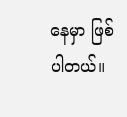နေမှာ ဖြစ်ပါတယ်။